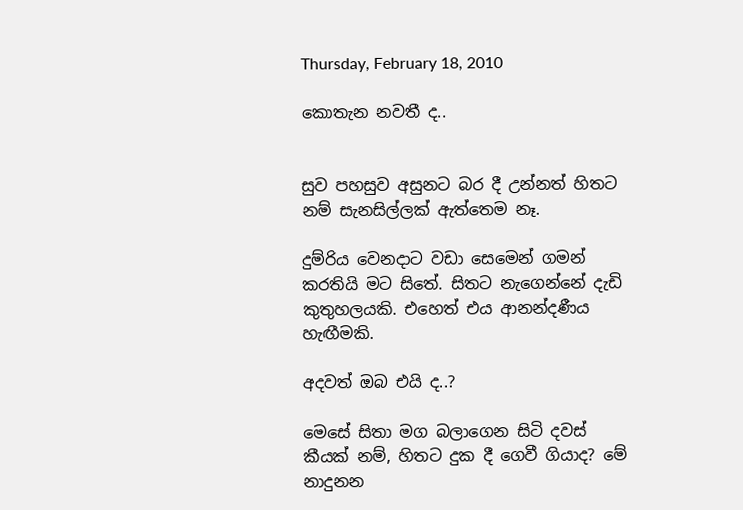Thursday, February 18, 2010

කොතැන නවතී ද..


සුව පහසුව අසුනට බර දී උන්නත් හිතට නම් සැනසිල්ලක් ඇත්තෙම නෑ.

දුම්රිය වෙනදාට වඩා සෙමෙන් ගමන් කරතියි මට සිතේ. සිතට නැගෙන්නේ දැඩි කුතුහලයකි. එහෙත් එය ආනන්දණීය හැඟීමකි.

අදවත් ඔබ එයි ද..?

මෙසේ සිතා මග බලා‍ගෙන සිටි දවස් කීයක් නම්, හිතට දුක දී ගෙවී ගියාද? මේ නාදුනන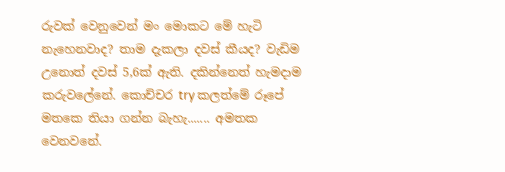රුවක් වෙනුවෙන් මං මොකට මේ හැටි නැහෙනවාද? තාම දැකලා දවස් කීයද? වැඩිම උනොත් දවස් 5,6ක් ඇති. දකින්නෙත් හැමදාම කරුවලේනේ. කොච්චර try කලත්මේ රූපේ මතකෙ තියා ගන්න බැහැ....... අමතක වෙනවනේ.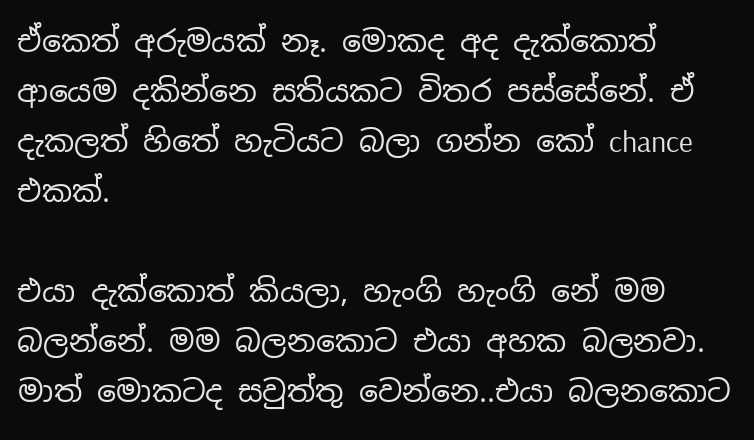ඒකෙත් අරුමයක් නෑ. මොකද අද දැක්කොත් ආයෙම දකින්නෙ සතියකට විතර පස්සේනේ. ඒ දැකලත් හිතේ හැටියට බලා ගන්න කෝ chance එකක්.

එයා දැක්කොත් කියලා, හැංගි හැංගි නේ මම බලන්නේ. මම බලනකොට එයා අහක බලනවා. මාත් මොකටද සවුත්තු වෙන්නෙ..එයා බලනකොට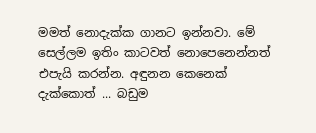මමත් නොදැක්ක ගානට ඉන්නවා. මේ සෙල්ලම ඉතිං කාටවත් නොපෙනෙන්නත් එපැයි කරන්න. අඳුනන කෙනෙක් දැක්කොත් ... බඩුම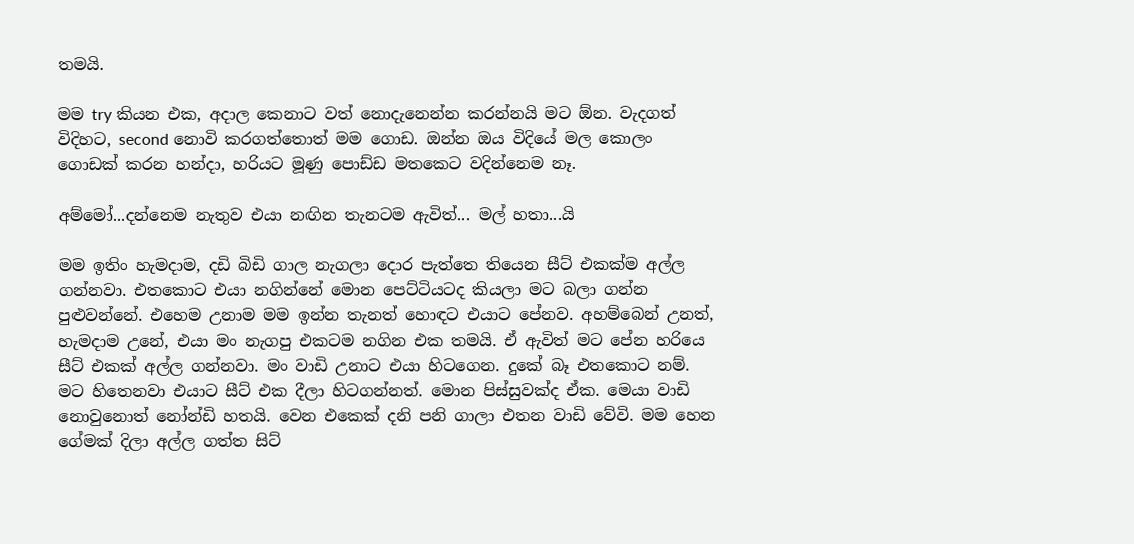තමයි.

මම try කියන එක, අදාල කෙනාට වත් නොදැනෙන්න කරන්නයි මට ඕන. වැදගත් විදිහට, second නොවි කරගත්තොත් මම ගොඩ. ඔන්න ඔය විදියේ මල කොලං ගොඩක් කරන හන්දා, හරියට මූණු පොඩ්ඩ මතකෙට වදින්නෙම නෑ.

අම්මෝ...දන්නෙම නැතුව එයා නඟින තැනටම ඇවිත්... මල් හතා...යි

මම ඉතිං හැමදාම, දඩි බිඩි ගාල නැගලා දොර පැත්තෙ තියෙන සීට් එකක්ම අල්ල ගන්නවා. එතකොට එයා නගින්නේ මොන පෙට්ටියටද කියලා ම‍ට බලා ගන්න පුළුවන්නේ. එහෙම උනාම මම ඉන්න තැනත් හොඳට එයාට පේනව. අහම්බෙන් උනත්, හැමදාම උනේ, එයා මං නැගපු එකටම නගින එක තමයි. ඒ ඇවිත් මට පේන හරියෙ සීට් එකක් අල්ල ගන්නවා. මං වාඩි උනාට එයා හිටගෙන. දුකේ බෑ එතකොට නම්. මට හිතෙනවා එයාට සීට් එක දීලා හිටගන්නත්. මොන පිස්සුවක්ද ඒක. මෙයා වාඩි නොවුනොත් නෝන්ඩි හතයි. වෙන එකෙක් දනි පනි ගාලා එතන වාඩි වේවි. මම හෙන ගේමක් දිලා අල්ල ගත්ත සිට්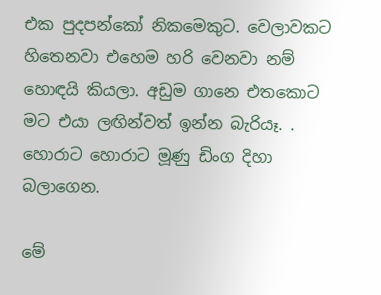එක පුදපන්කෝ නිකමෙකුට. වෙලාවකට හිතෙනවා එහෙම හරි වෙනවා නම් හොඳයි කියලා. අඩුම ගානෙ එතකොට මට එයා ලඟින්වත් ඉන්න බැරියෑ. . හොරාට හොරාට මූණු ඩිංග දිහා බලාගෙන.

මේ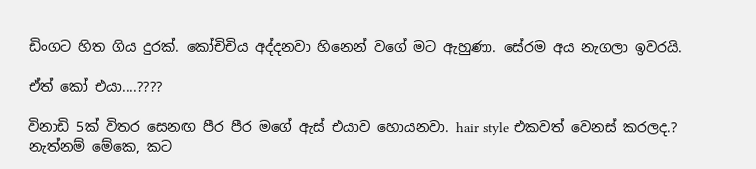ඩිංගට හිත ගිය දුරක්. කෝචිචිය අද්දනවා හිනෙන් වගේ මට ඇහුණා. සේරම අය නැගලා ඉවරයි.

ඒත් කෝ එයා....????

විනාඩි 5ක් විතර සෙනඟ පීර පීර මගේ ඇස් එයාව හොයනවා. hair style එකවත් වෙනස් කරලද.? නැත්නම් මේකෙ, කට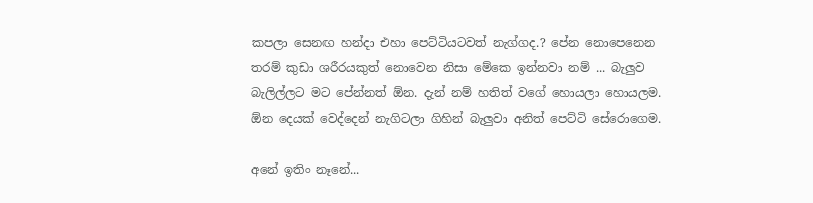කපලා සෙනඟ හන්දා එහා පෙට්ටියටවත් නැග්ගද.? පේන නොපෙනෙන තරම් කුඩා ශරීරයකුත් නොවෙන නිසා මේකෙ ඉන්නවා නම් ... බැලුව බැලිල්ලට මට පේන්නත් ඕන. දැන් නම් හතිත් වගේ හොයලා හොයලම. ඕන දෙයක් වෙද්දෙන් නැගිටලා ගිහින් බැලුවා අනිත් පෙට්ටි සේරොගෙම.

අනේ ඉතිං නෑනේ...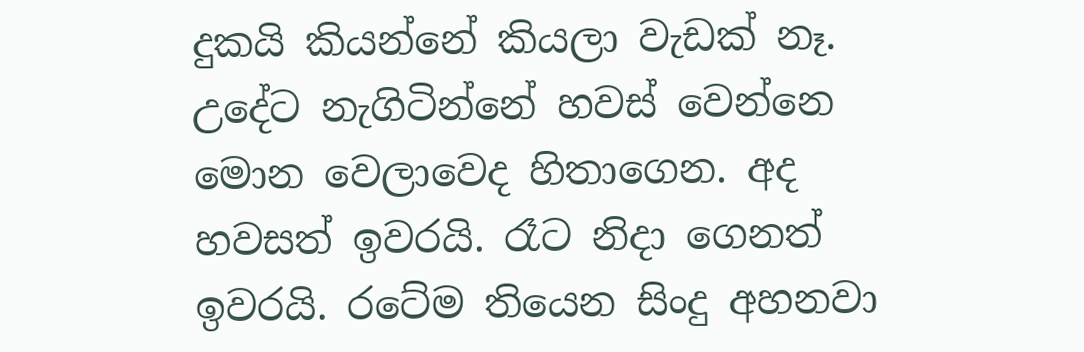දුකයි කියන්නේ කියලා වැඩක් නෑ. උදේට නැගිටින්නේ හවස් වෙන්නෙ මොන වෙලාවෙද හිතාගෙන. අද හවසත් ඉවරයි. රෑට නිදා ගෙනත් ඉවරයි. රටේම තියෙන සිංදු අහනවා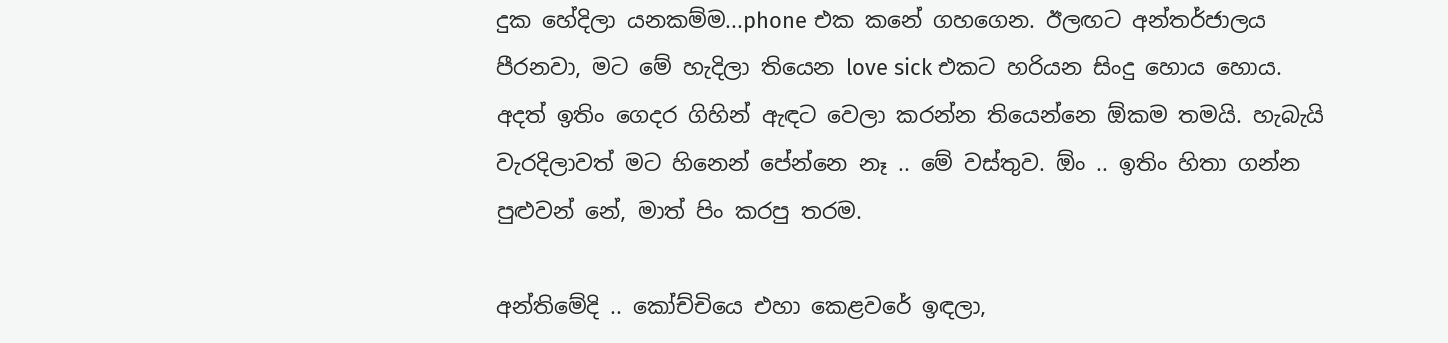දුක හේදිලා යනකම්ම...phone එක කනේ ගහගෙන. ඊලඟට අන්තර්ජාලය පීරනවා, මට මේ හැදිලා තියෙන love sick එකට හරියන සිංදු හොය හොය. අදත් ඉතිං ගෙදර ගිහින් ඇඳට වෙලා කරන්න තියෙන්නෙ ඕකම තමයි. හැබැයි වැරදිලාවත් ම‍ට හිනෙන් පේන්නෙ නෑ .. මේ වස්තුව. ඕං .. ඉතිං හිතා ගන්න පුළුවන් නේ, මාත් පිං කරපු තරම.

අන්තිමේදි .. කෝච්චියෙ එහා කෙළවරේ ඉඳලා,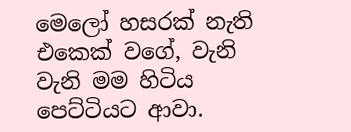මෙලෝ හසරක් නැති එකෙක් වගේ, වැනි වැනි මම හිටිය පෙට්ටියට ආවා.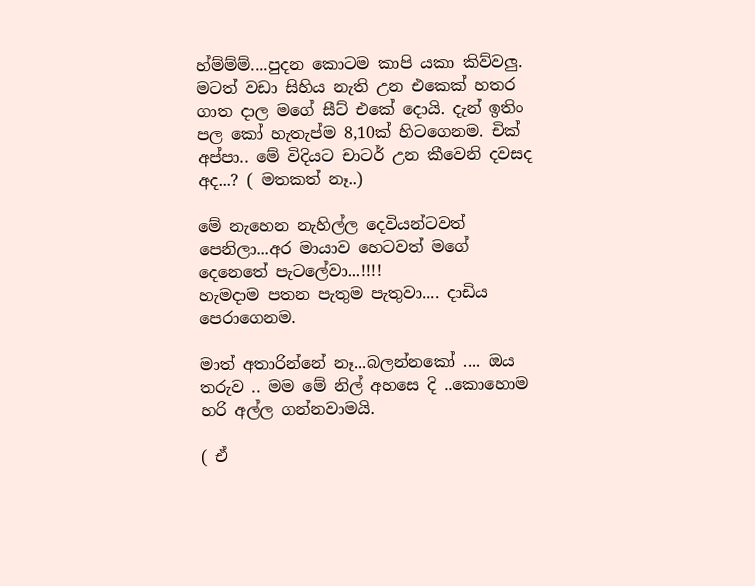හ්ම්ම්ම්....පුදන කොටම කාපි යකා කිව්වලු. මටත් වඩා සිහිය නැති උන එකෙක් හතර ගාත දාල ‍මගේ සීට් එකේ දොයි. දැන් ඉතිං පල කෝ හැතැප්ම 8,10ක් හිටගෙනම. චික් අප්පා.. මේ විදියට චාටර් උන කීවෙනි දවසද අද...? ( මතකත් නෑ..)

මේ නැහෙන නැහිල්ල දෙවියන්ටවත් පෙනිලා...අර මායාව හෙටවත් මගේ දෙනෙතේ පැටලේවා...!!!!
හැමදාම පතන පැතුම පැතුවා.... දාඩිය පෙරාගෙනම.

මාත් අතාරින්නේ නෑ...බලන්නකෝ .... ඔය තරුව .. මම මේ නිල් අහසෙ දි ..කොහොම හරි අල්ල ගන්නවාමයි.

( ඒ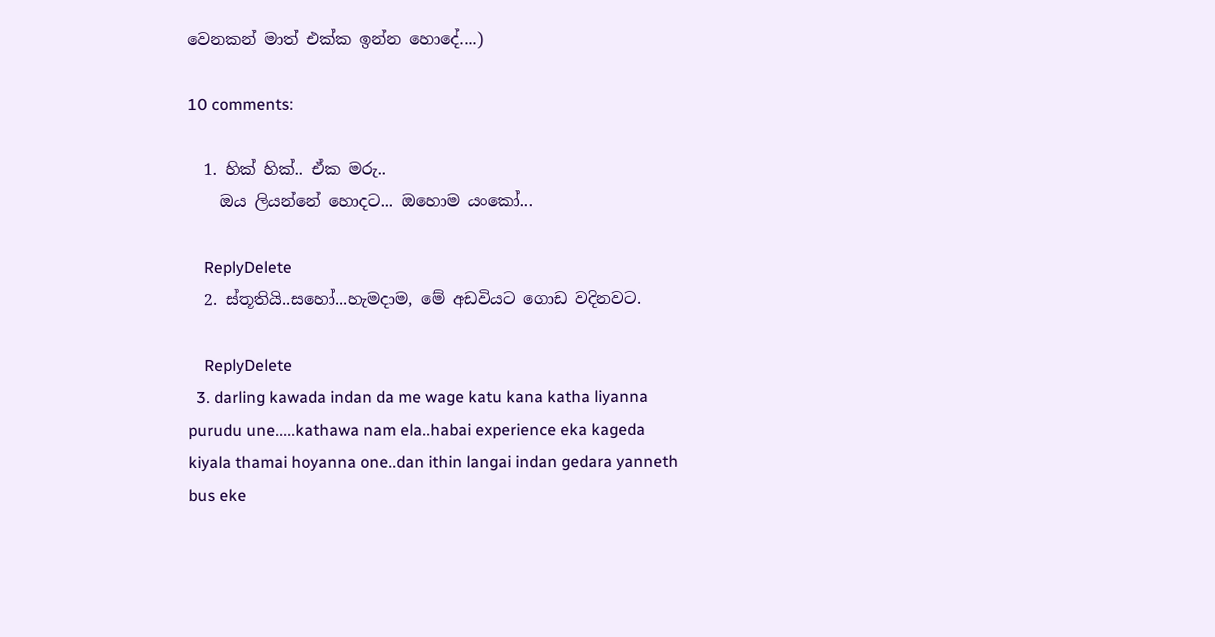වෙනකන් මාත් එක්ක ඉන්න හො‍‍දේ....)

10 comments:

  1. හික් හික්.. ඒක මරු..
    ඔය ලියන්නේ හොදට... ඔහොම යංකෝ...

    ReplyDelete
  2. ස්තූතියි..සහෝ...හැමදාම, මේ අඩවියට ගොඩ වදිනවට.

    ReplyDelete
  3. darling kawada indan da me wage katu kana katha liyanna purudu une.....kathawa nam ela..habai experience eka kageda kiyala thamai hoyanna one..dan ithin langai indan gedara yanneth bus eke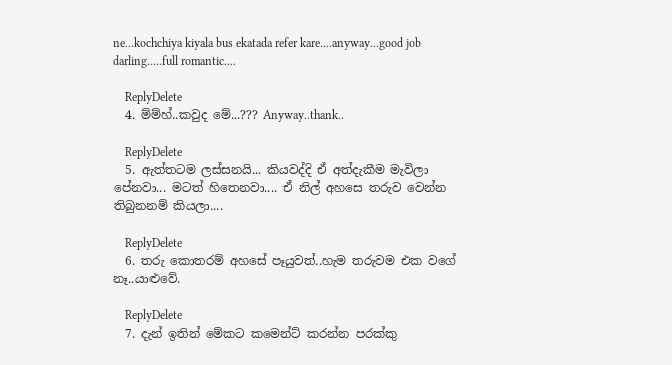ne...kochchiya kiyala bus ekatada refer kare....anyway...good job darling.....full romantic....

    ReplyDelete
  4. ම්ම්හ්..කවුද මේ...??? Anyway..thank..

    ReplyDelete
  5. ඇත්තටම ලස්සනයි... කියවද්දි ඒ අත්දැකීම මැවිලා පේනවා... මටත් හිතෙනවා.... ඒ නිල් අහසෙ තරුව වෙන්න තිබුනනම් කියලා....

    ReplyDelete
  6. තරු කොතරම් අහසේ පෑයුවත්..හැම තරුවම එක වගේ නෑ..යාළුවේ.

    ReplyDelete
  7. දැන් ඉතින් මේකට කමෙන්ට් කරන්න පරක්කු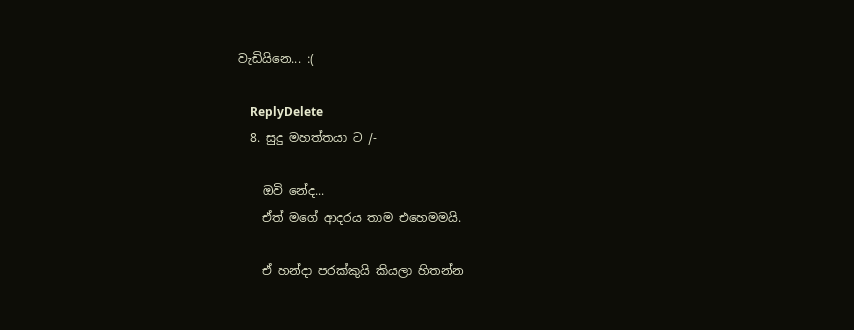වැඩියිනෙ... :(

    ReplyDelete
  8. සුදු මහත්තයා ට /-

    ඔවි නේද...
    ඒත් මගේ ආදරය තාම එහෙමමයි.

    ඒ හන්දා පරක්කුයි කියලා හිතන්න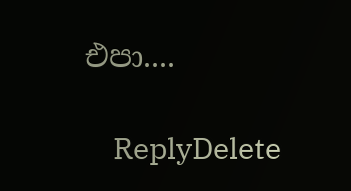එපා....

    ReplyDelete